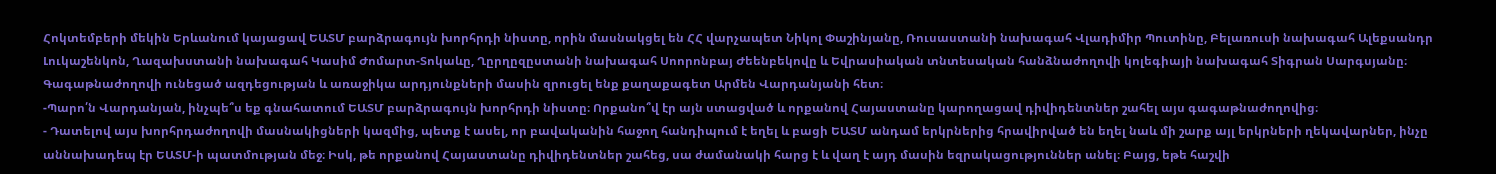Հոկտեմբերի մեկին Երևանում կայացավ ԵԱՏՄ բարձրագույն խորհրդի նիստը, որին մասնակցել են ՀՀ վարչապետ Նիկոլ Փաշինյանը, Ռուսաստանի նախագահ Վլադիմիր Պուտինը, Բելառուսի նախագահ Ալեքսանդր Լուկաշենկոն, Ղազախստանի նախագահ Կասիմ Ժոմարտ-Տոկաևը, Ղըրղըզըստանի նախագահ Սոորոնբայ Ժեենբեկովը և Եվրասիական տնտեսական հանձնաժողովի կոլեգիայի նախագահ Տիգրան Սարգսյանը։
Գագաթնաժողովի ունեցած ազդեցության և առաջիկա արդյունքների մասին զրուցել ենք քաղաքագետ Արմեն Վարդանյանի հետ։
-Պարո՛ն Վարդանյան, ինչպե՞ս եք գնահատում ԵԱՏՄ բարձրագույն խորհրդի նիստը։ Որքանո՞վ էր այն ստացված և որքանով Հայաստանը կարողացավ դիվիդենտներ շահել այս գագաթնաժողովից։
- Դատելով այս խորհրդաժողովի մասնակիցների կազմից, պետք է ասել, որ բավականին հաջող հանդիպում է եղել և բացի ԵԱՏՄ անդամ երկրներից հրավիրված են եղել նաև մի շարք այլ երկրների ղեկավարներ, ինչը աննախադեպ էր ԵԱՏՄ-ի պատմության մեջ։ Իսկ, թե որքանով Հայաստանը դիվիդենտներ շահեց, սա ժամանակի հարց է և վաղ է այդ մասին եզրակացություններ անել։ Բայց, եթե հաշվի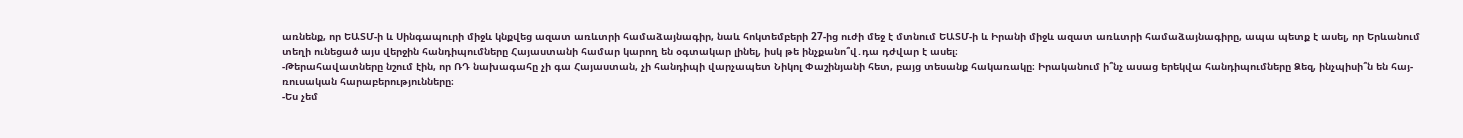առնենք, որ ԵԱՏՄ-ի և Սինգապուրի միջև կնքվեց ազատ առևտրի համաձայնագիր, նաև հոկտեմբերի 27-ից ուժի մեջ է մտնում ԵԱՏՄ-ի և Իրանի միջև ազատ առևտրի համաձայնագիրը, ապա պետք է ասել, որ Երևանում տեղի ունեցած այս վերջին հանդիպումները Հայաստանի համար կարող են օգտակար լինել, իսկ թե ինչքանո՞վ․դա դժվար է ասել։
-Թերահավատները նշում էին, որ ՌԴ նախագահը չի գա Հայաստան, չի հանդիպի վարչապետ Նիկոլ Փաշինյանի հետ, բայց տեսանք հակառակը։ Իրականում ի՞նչ ասաց երեկվա հանդիպումները Ձեզ, ինչպիսի՞ն են հայ-ռուսական հարաբերությունները։
-Ես չեմ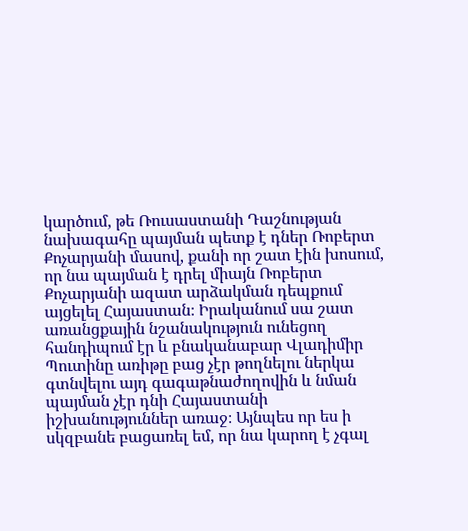կարծում, թե Ռուսաստանի Դաշնության նախագահը պայման պետք է դներ Ռոբերտ Քոչարյանի մասով, քանի որ շատ էին խոսում, որ նա պայման է դրել միայն Ռոբերտ Քոչարյանի ազատ արձակման դեպքում այցելել Հայաստան։ Իրականում սա շատ առանցքային նշանակություն ունեցող հանդիպում էր և բնականաբար Վլադիմիր Պուտինը առիթը բաց չէր թողնելու ներկա գտնվելու այդ գագաթնաժողովին և նման պայման չէր դնի Հայաստանի իշխանություններ առաջ։ Այնպես որ ես ի սկզբանե բացառել եմ, որ նա կարող է չգալ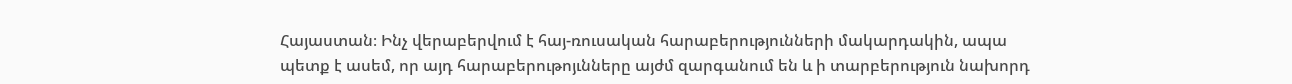Հայաստան։ Ինչ վերաբերվում է հայ-ռուսական հարաբերությունների մակարդակին, ապա պետք է ասեմ, որ այդ հարաբերութոյւնները այժմ զարգանում են և ի տարբերություն նախորդ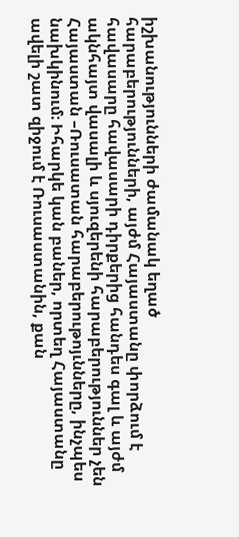իշխանությունների ժամանակ եղած հարաբերությունների, այժմ Հայաստանը փորձում է հավասարը հավասարի դիրքերից հանդես գալ և այժմ ակնհայտ վասալի և սյուզերենի հարաբերություններ չեն Հայաստան –Ռուսատան հարաբերութոյւնները, ինչպես նախկինում։ Իհարկե կան բաներ, որտեղ Հայաստանը ավելի շատ զիջում է Ռուսաստանին, քան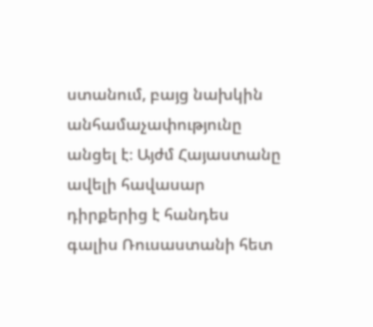ստանում, բայց նախկին անհամաչափությունը անցել է։ Այժմ Հայաստանը ավելի հավասար դիրքերից է հանդես գալիս Ռուսաստանի հետ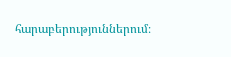հարաբերություններում։